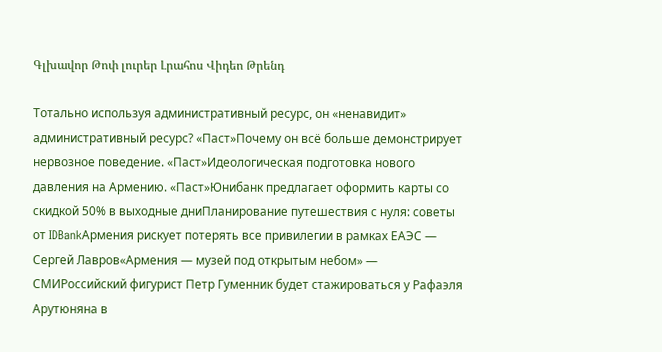Գլխավոր Թոփ լուրեր Լրահոս Վիդեո Թրենդ

Тотально используя административный ресурс, он «ненавидит» административный ресурс? «Паст»Почему он всё больше демонстрирует нервозное поведение. «Паст»Идеологическая подготовка нового давления на Армению. «Паст»Юнибанк предлагает оформить карты со скидкой 50% в выходные дниПланирование путешествия с нуля: советы от IDBankАрмения рискует потерять все привилегии в рамках ЕАЭС — Сергей Лавров«Армения — музей под открытым небом» — СМИРоссийский фигурист Петр Гуменник будет стажироваться у Рафаэля Арутюняна в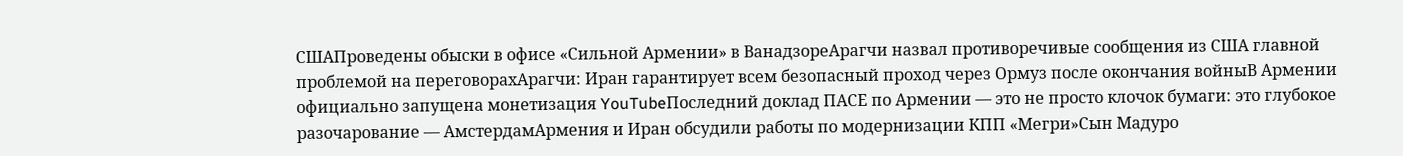СШАПроведены обыски в офисе «Сильной Армении» в ВанадзореАрагчи назвал противоречивые сообщения из США главной проблемой на переговорахАрагчи: Иран гарантирует всем безопасный проход через Ормуз после окончания войныВ Армении официально запущена монетизация YouTubeПоследний доклад ПАСЕ по Армении — это не просто клочок бумаги: это глубокое разочарование — АмстердамАрмения и Иран обсудили работы по модернизации КПП «Мегри»Сын Мадуро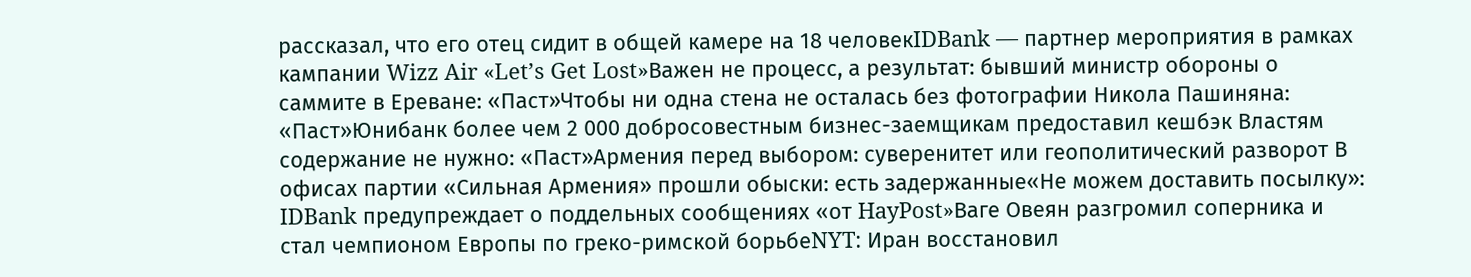рассказал, что его отец сидит в общей камере на 18 человекIDBank — партнер мероприятия в рамках кампании Wizz Air «Let’s Get Lost»Важен не процесс, а результат: бывший министр обороны о саммите в Ереване: «Паст»Чтобы ни одна стена не осталась без фотографии Никола Пашиняна: «Паст»Юнибанк более чем 2 000 добросовестным бизнес-заемщикам предоставил кешбэк Властям содержание не нужно: «Паст»Армения перед выбором: суверенитет или геополитический разворот В офисах партии «Сильная Армения» прошли обыски: есть задержанные«Не можем доставить посылку»: IDBank предупреждает о поддельных сообщениях «от HayPost»Ваге Овеян разгромил соперника и стал чемпионом Европы по греко-римской борьбеNYT: Иран восстановил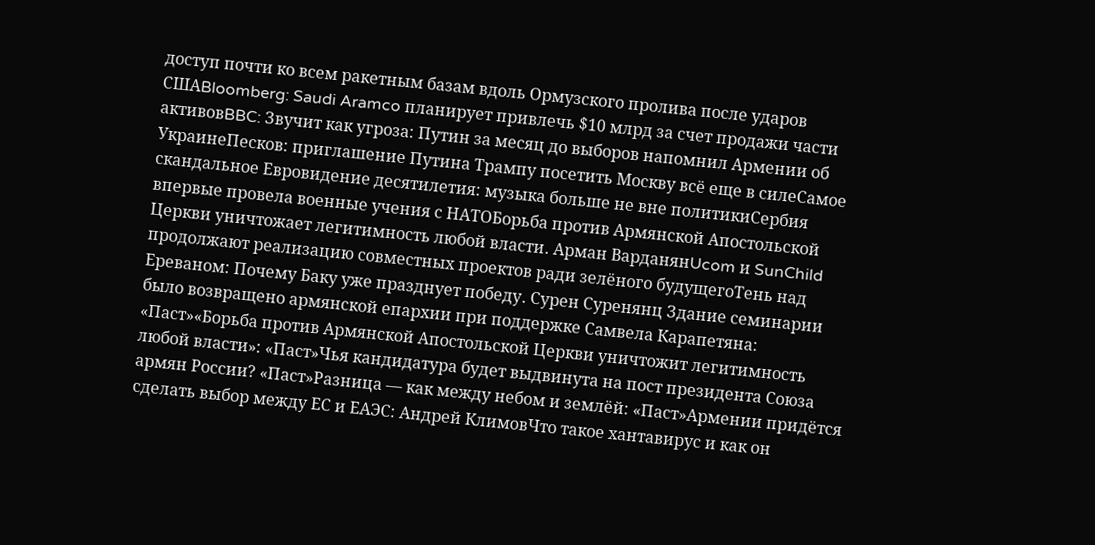доступ почти ко всем ракетным базам вдоль Ормузского пролива после ударов СШАBloomberg: Saudi Aramco планирует привлечь $10 млрд за счет продажи части активовBBC: Звучит как угроза: Путин за месяц до выборов напомнил Армении об УкраинеПесков: приглашение Путина Трампу посетить Москву всё еще в силеСамое скандальное Евровидение десятилетия: музыка больше не вне политикиСербия впервые провела военные учения с НАТОБорьба против Армянской Апостольской Церкви уничтожает легитимность любой власти․ Арман ВарданянUcom и SunChild продолжают реализацию совместных проектов ради зелёного будущегоТень над Ереваном: Почему Баку уже празднует победу․ Сурен Суренянц Здание семинарии было возвращено армянской епархии при поддержке Самвела Карапетяна: «Паст»«Борьба против Армянской Апостольской Церкви уничтожит легитимность любой власти»: «Паст»Чья кандидатура будет выдвинута на пост президента Союза армян России? «Паст»Разница — как между небом и землёй: «Паст»Армении придётся сделать выбор между ЕС и ЕАЭС: Андрей КлимовЧто такое хантавирус и как он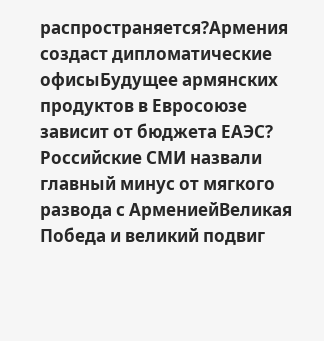распространяется?Армения создаст дипломатические офисыБудущее армянских продуктов в Евросоюзе зависит от бюджета ЕАЭС? Российские СМИ назвали главный минус от мягкого развода с АрмениейВеликая Победа и великий подвиг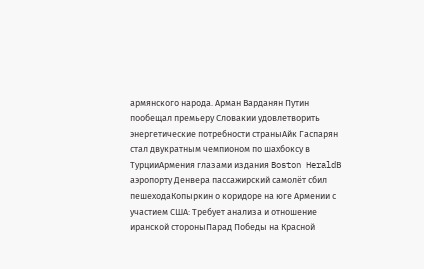армянского народа. Арман Варданян Путин пообещал премьеру Словакии удовлетворить энергетические потребности страныАйк Гаспарян стал двукратным чемпионом по шахбоксу в ТурцииАрмения глазами издания Boston HeraldВ аэропорту Денвера пассажирский самолёт сбил пешеходаКопыркин о коридоре на юге Армении с участием США: Требует анализа и отношение иранской стороныПарад Победы на Красной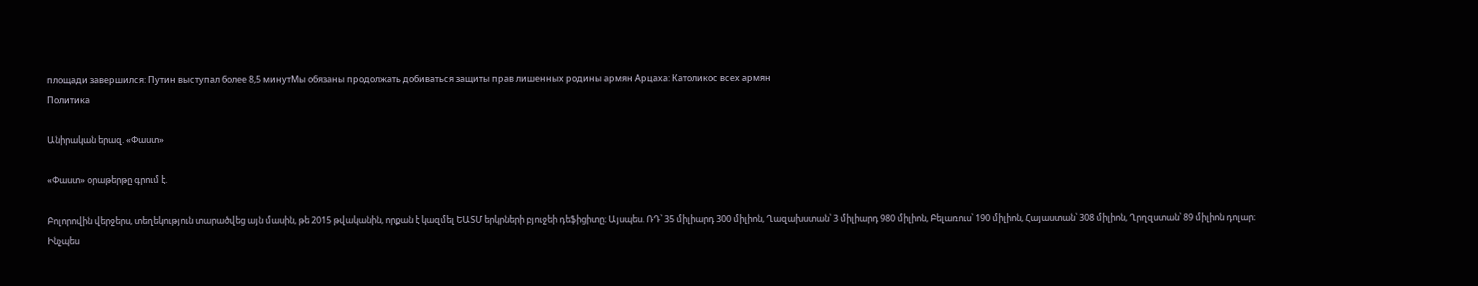площади завершился: Путин выступал более 8,5 минутМы обязаны продолжать добиваться защиты прав лишенных родины армян Арцаха: Католикос всех армян
Политика

Անիրական երազ. «Փաստ»

«Փաստ» օրաթերթը գրում է.

Բոլորովին վերջերս, տեղեկություն տարածվեց այն մասին, թե 2015 թվականին, որքան է կազմել ԵԱՏՄ երկրների բյուջեի դեֆիցիտը։ Այսպես. ՌԴ՝ 35 միլիարդ 300 միլիոն, Ղազախստան՝ 3 միլիարդ 980 միլիոն, Բելառուս՝ 190 միլիոն, Հայաստան՝ 308 միլիոն, Ղրղզստան՝ 89 միլիոն դոլար։
Ինչպես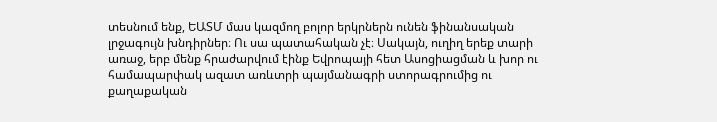տեսնում ենք, ԵԱՏՄ մաս կազմող բոլոր երկրներն ունեն ֆինանսական լրջագույն խնդիրներ։ Ու սա պատահական չէ։ Սակայն, ուղիղ երեք տարի առաջ, երբ մենք հրաժարվում էինք Եվրոպայի հետ Ասոցիացման և խոր ու համապարփակ ազատ առևտրի պայմանագրի ստորագրումից ու քաղաքական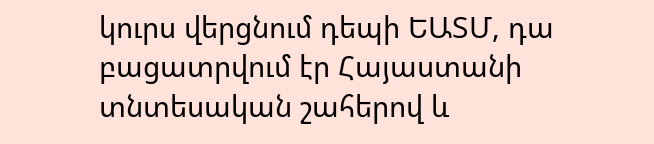կուրս վերցնում դեպի ԵԱՏՄ, դա բացատրվում էր Հայաստանի տնտեսական շահերով և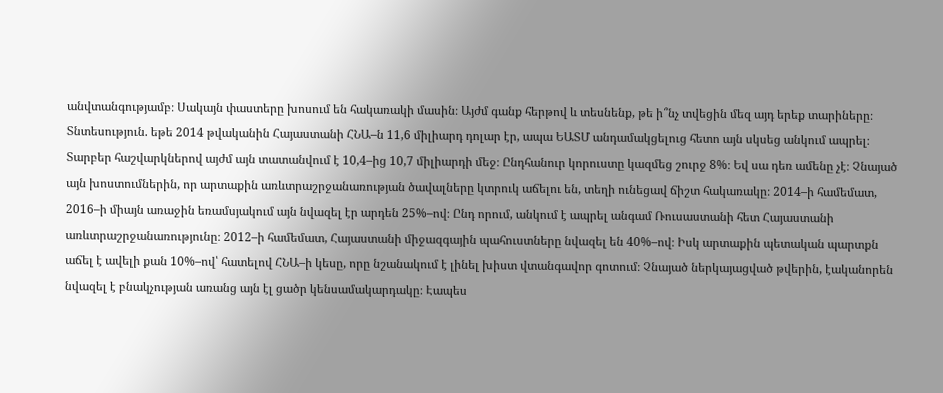անվտանգությամբ։ Սակայն փաստերը խոսում են հակառակի մասին։ Այժմ գանք հերթով և տեսնենք, թե ի՞նչ տվեցին մեզ այդ երեք տարիները։
Տնտեսություն. եթե 2014 թվականին Հայաստանի ՀՆԱ–ն 11,6 միլիարդ դոլար էր, ապա ԵԱՏՄ անդամակցելուց հետո այն սկսեց անկում ապրել։ Տարբեր հաշվարկներով այժմ այն տատանվում է 10,4–ից 10,7 միլիարդի մեջ։ Ընդհանուր կորուստը կազմեց շուրջ 8%։ Եվ սա դեռ ամենը չէ։ Չնայած այն խոստումներին, որ արտաքին առևտրաշրջանառության ծավալները կտրուկ աճելու են, տեղի ունեցավ ճիշտ հակառակը։ 2014–ի համեմատ, 2016–ի միայն առաջին եռամսյակում այն նվազել էր արդեն 25%–ով։ Ընդ որում, անկում է ապրել անգամ Ռուսաստանի հետ Հայաստանի առևտրաշրջանառությունը։ 2012–ի համեմատ, Հայաստանի միջազգային պահուստները նվազել են 40%–ով։ Իսկ արտաքին պետական պարտքն աճել է ավելի քան 10%–ով՝ հատելով ՀՆԱ–ի կեսը, որը նշանակում է լինել խիստ վտանգավոր գոտում։ Չնայած ներկայացված թվերին, էականորեն նվազել է բնակչության առանց այն էլ ցածր կենսամակարդակը։ Էապես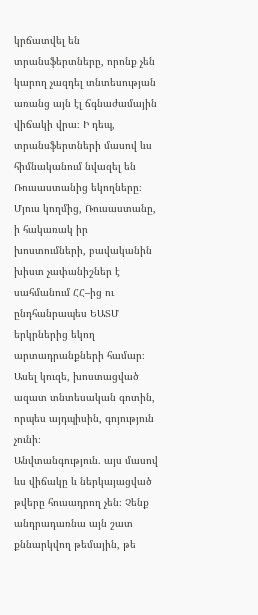կրճատվել են տրանսֆերտները, որոնք չեն կարող չազդել տնտեսության առանց այն էլ ճգնաժամային վիճակի վրա։ Ի դեպ, տրանսֆերտների մասով ևս հիմնականում նվազել են Ռուսաստանից եկողները։ Մյուս կողմից, Ռուսաստանը, ի հակառակ իր խոստումների, բավականին խիստ չափանիշներ է սահմանում ՀՀ–ից ու ընդհանրապես ԵԱՏՄ երկրներից եկող արտադրանքների համար։ Ասել կուզե, խոստացված ազատ տնտեսական գոտին, որպես այդպիսին, գոյություն չունի։
Անվտանգություն. այս մասով ևս վիճակը և ներկայացված թվերը հուսադրող չեն։ Չենք անդրադառնա այն շատ քննարկվող թեմային, թե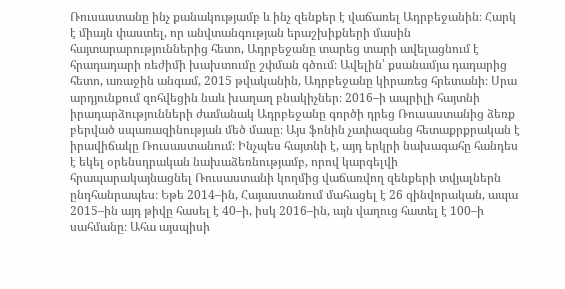Ռուսաստանը ինչ քանակությամբ և ինչ զենքեր է վաճառել Ադրբեջանին։ Հարկ է միայն փաստել, որ անվտանգության երաշխիքների մասին հայտարարություններից հետո, Ադրբեջանը տարեց տարի ավելացնում է հրադադարի ռեժիմի խախտումը շփման գծում։ Ավելին՝ քսանամյա դադարից հետո, առաջին անգամ, 2015 թվականին, Ադրբեջանը կիրառեց հրետանի։ Սրա արդյունքում զոհվեցին նաև խաղաղ բնակիչներ։ 2016–ի ապրիլի հայտնի իրադարձությունների ժամանակ Ադրբեջանը գործի դրեց Ռուսաստանից ձեռք բերված սպառազինության մեծ մասը։ Այս ֆոնին չափազանց հետաքրքրական է իրավիճակը Ռուսաստանում։ Ինչպես հայտնի է, այդ երկրի նախագահը հանդես է եկել օրենսդրական նախաձեռնությամբ, որով կարգելվի հրապարակայնացնել Ռուսաստանի կողմից վաճառվող զենքերի տվյալներն ընդհանրապես։ Եթե 2014–ին, Հայաստանում մահացել է 26 զինվորական, ապա 2015–ին այդ թիվը հասել է 40–ի, իսկ 2016–ին, այն վաղուց հատել է 100–ի սահմանը։ Ահա այսպիսի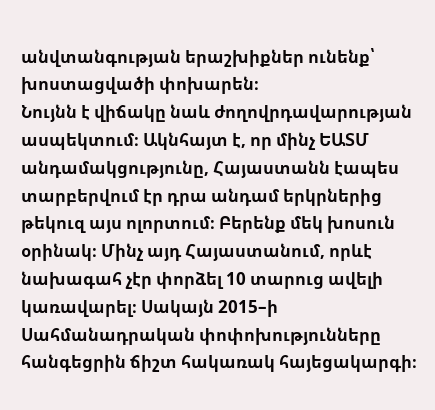անվտանգության երաշխիքներ ունենք՝ խոստացվածի փոխարեն։
Նույնն է վիճակը նաև ժողովրդավարության ասպեկտում։ Ակնհայտ է, որ մինչ ԵԱՏՄ անդամակցությունը, Հայաստանն էապես տարբերվում էր դրա անդամ երկրներից թեկուզ այս ոլորտում։ Բերենք մեկ խոսուն օրինակ։ Մինչ այդ Հայաստանում, որևէ նախագահ չէր փորձել 10 տարուց ավելի կառավարել։ Սակայն 2015–ի Սահմանադրական փոփոխությունները հանգեցրին ճիշտ հակառակ հայեցակարգի։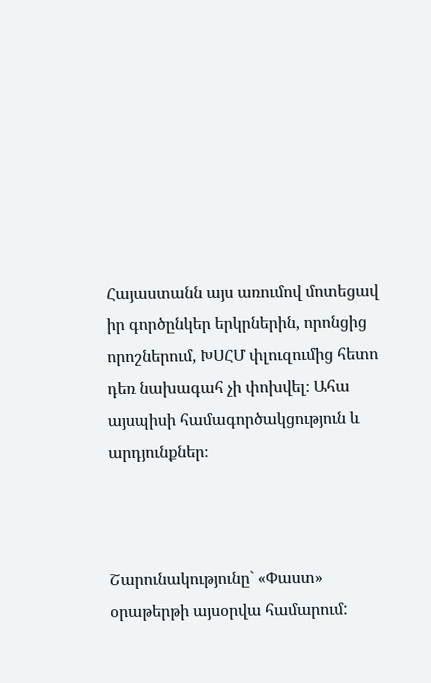Հայաստանն այս առումով մոտեցավ իր գործընկեր երկրներին, որոնցից որոշներում, ԽՍՀՄ փլուզումից հետո դեռ նախագահ չի փոխվել։ Ահա այսպիսի համագործակցություն և արդյունքներ։



Շարունակությունը` «Փաստ» օրաթերթի այսօրվա համարում: